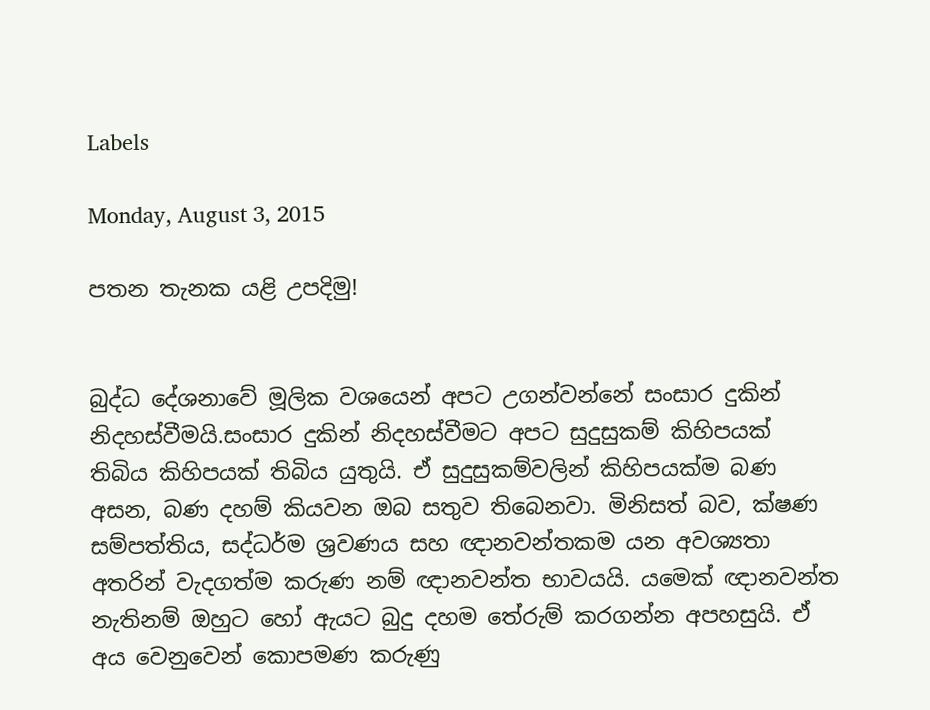Labels

Monday, August 3, 2015

පතන තැනක යළි උපදිමු!


බුද්ධ දේශනාවේ මූලික වශයෙන් අපට උගන්වන්නේ සංසාර දුකින් නිදහස්වීමයි.සංසාර දුකින් නිදහස්වීමට අපට සුදුසුකම් කිහිපයක් තිබිය කිහිපයක් තිබිය යුතුයි. ඒ සුදුසුකම්වලින් කිහිපයක්ම බණ අසන, බණ දහම් කියවන ඔබ සතුව තිබෙනවා. මිනිසත් බව, ක්ෂණ සම්පත්තිය, සද්ධර්ම ශ්‍රවණය සහ ඥානවන්තකම යන අවශ්‍යතා අතරින් වැදගත්ම කරුණ නම් ඥානවන්ත භාවයයි. යමෙක් ඥානවන්ත නැතිනම් ඔහුට හෝ ඇයට බුදු දහම තේරුම් කරගන්න අපහසුයි. ඒ අය වෙනුවෙන් කොපමණ කරුණු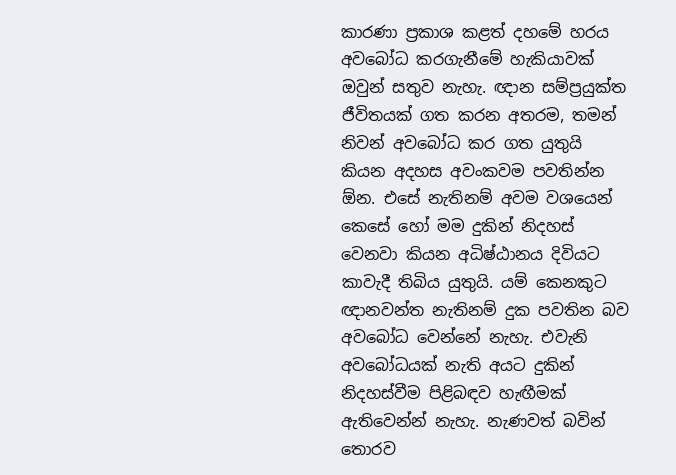කාරණා ප්‍රකාශ කළත් දහමේ හරය අවබෝධ කරගැනීමේ හැකියාවක් ඔවුන් සතුව නැහැ. ඥාන සම්ප්‍රයුක්ත ජීවිතයක් ගත කරන අතරම, තමන් නිවන් අවබෝධ කර ගත යුතුයි කියන අදහස අවංකවම පවතින්න ඕන. එසේ නැතිනම් අවම වශයෙන් කෙසේ හෝ මම දුකින් නිදහස් වෙනවා කියන අධිෂ්ඨානය දිවියට කාවැදී තිබිය යුතුයි. යම් කෙනකුට ඥානවන්ත නැතිනම් දුක පවතින බව අවබෝධ වෙන්නේ නැහැ. එවැනි අවබෝධයක් නැති අයට දුකින් නිදහස්වීම පිළිබඳව හැඟීමක් ඇතිවෙන්න් නැහැ. නැණවත් බවින් තොරව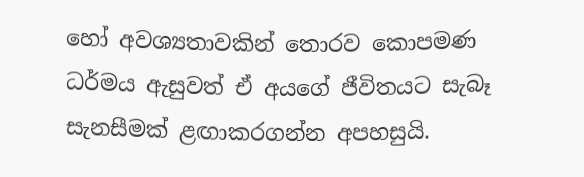හෝ අවශ්‍යතාවකින් තොරව කොපමණ ධර්මය ඇසුවත් ඒ අයගේ ජීවිතයට සැබෑ සැනසීමක් ළඟාකරගන්න අපහසුයි.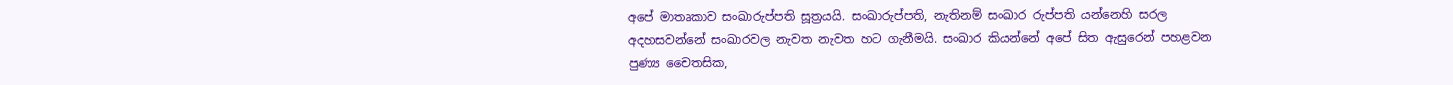අපේ මාතෘකාව සංඛාරුප්පති සූත්‍රයයි. සංඛාරුප්පති, නැතිනම් සංඛාර රුප්පති යන්නෙහි සරල අදහසවන්නේ සංඛාරවල නැවත නැවත හට ගැනීමයි. සංඛාර කියන්නේ අපේ සිත ඇසුරෙන් පහළවන පුණ්‍ය චෛතසික,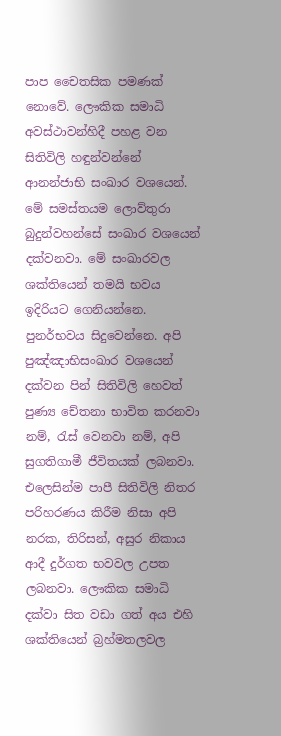පාප චෛතසික පමණක් නොවේ. ලෞකික සමාධි අවස්ථාවන්හිදී පහළ වන සිතිවිලි හඳුන්වන්නේ ආනන්ජාභි සංඛාර වශයෙන්. මේ සමස්තයම ලොව්තුරා බුදුන්වහන්සේ සංඛාර වශයෙන් දක්වනවා. මේ සංඛාරවල ශක්තියෙන් තමයි භවය ඉදිරියට ගෙනියන්නෙ. පුනර්භවය සිදුවෙන්නෙ. අපි පුඤ්ඤාභිසංඛාර වශයෙන් දක්වන පින් සිතිවිලි හෙවත් පුණ්‍ය චේතනා භාවිත කරනවා නම්, රැස් වෙනවා නම්, අපි සුගතිගාමී ජීවිතයක් ලබනවා. එලෙසින්ම පාපී සිතිවිලි නිතර පරිහරණය කිරීම නිසා අපි නරක, තිරිසන්, අසුර නිකාය ආදී දුර්ගත භවවල උපත ලබනවා. ලෞකික සමාධි දක්වා සිත වඩා ගත් අය එහි ශක්තියෙන් බ්‍රහ්මතලවල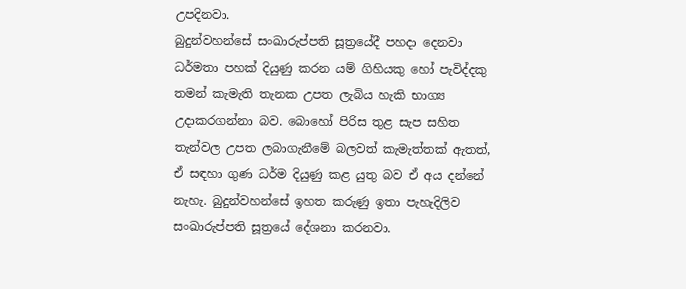උපදිනවා.
බුදුන්වහන්සේ සංඛාරුප්පති සූත්‍රයේදී පහදා දෙනවා ධර්මතා පහක් දියුණු කරන යම් ගිහියකු හෝ පැවිද්දකු තමන් කැමැති තැනක උපත ලැබිය හැකි භාග්‍ය උදාකරගන්නා බව. බොහෝ පිරිස තුළ සැප සහිත තැන්වල උපත ලබාගැනීමේ බලවත් කැමැත්තක් ඇතත්, ඒ සඳහා ගුණ ධර්ම දියුණු කළ යුතු බව ඒ අය දන්නේ නැහැ. බුදුන්වහන්සේ ඉහත කරුණු ඉතා පැහැදිලිව සංඛාරුප්පති සූත්‍රයේ දේශනා කරනවා.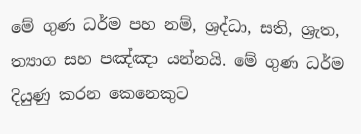මේ ගුණ ධර්ම පහ නම්, ශ්‍රද්ධා, සති, ශ්‍රැත, ත්‍යාග සහ පඤ්ඤා යන්නයි. මේ ගුණ ධර්ම දියුණු කරන කෙනෙකුට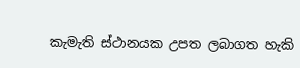කැමැති ස්ථානයක උපත ලබාගත හැකි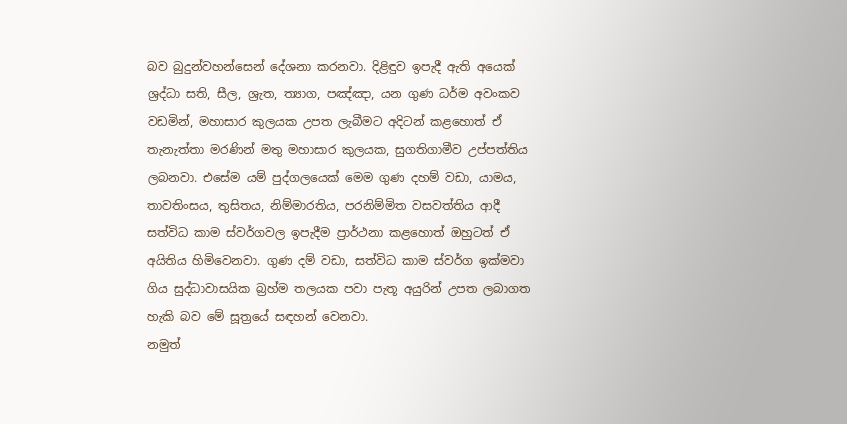බව බුදුන්වහන්සෙන් දේශනා කරනවා. දිළිඳුව ඉපැදී ඇති අයෙක් ශ්‍රද්ධා සති, සීල, ශ්‍රැත, ත්‍යාග, පඤ්ඤා, යන ගුණ ධර්ම අවංකව වඩමින්, මහාසාර කුලයක උපත ලැබීමට අදිටන් කළහොත් ඒ තැනැත්තා මරණින් මතු මහාසාර කුලයක, සුගතිගාමීව උප්පත්තිය ලබනවා. එසේම යම් පුද්ගලයෙක් මෙම ගුණ දහම් වඩා, යාමය, තාවතිංසය, තුසිතය, නිම්මාරතිය, පරනිම්මිත වසවත්තිය ආදී සත්විධ කාම ස්වර්ගවල ඉපැදීම ප්‍රාර්ථනා කළහොත් ඔහුටත් ඒ අයිතිය හිමිවෙනවා. ගුණ දම් වඩා, සත්විධ කාම ස්වර්ග ඉක්මවා ගිය සුද්ධාවාසයික බ්‍රහ්ම තලයක පවා පැතූ අයුරින් උපත ලබාගත හැකි බව මේ සූත්‍රයේ සඳහන් වෙනවා.
නමුත්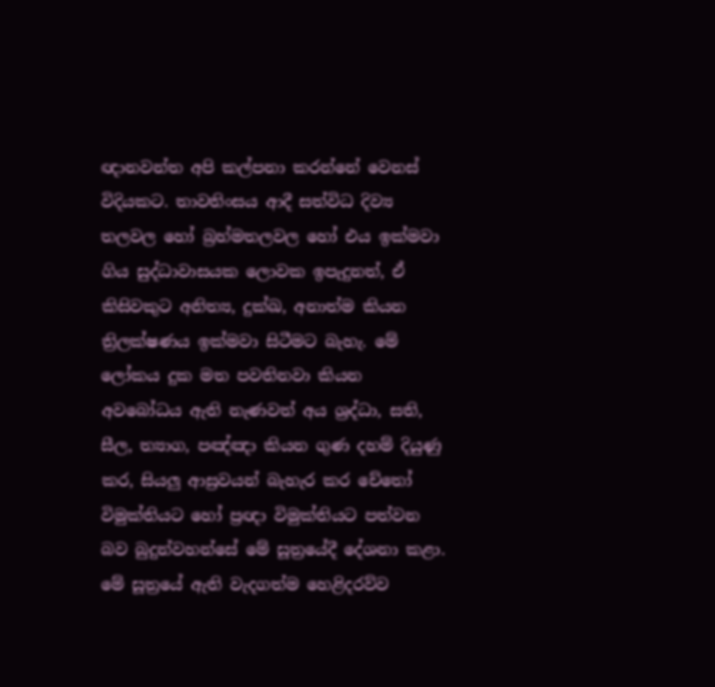ඥානවන්ත අපි කල්පනා කරන්නේ වෙනස් විදියකට. තාවතිංසය ආදී සත්විධ දිව්‍ය තලවල හෝ බ්‍රහ්මතලවල හෝ එය ඉක්මවා ගිය සුද්ධාවාසයක ලොවක ඉපැදුනත්, ඒ කිසිවකුට අනිත්‍ය, දුක්ඛ, අනාත්ම කියන ත්‍රිලක්ෂණය ඉක්මවා සිටීමට බැහැ. මේ ලෝකය දුක මත පවතිනවා කියන අවබෝධය ඇති නැණවත් අය ශ්‍රද්ධා, සති, සීල, ත්‍යාග, පඤ්ඤා කියන ගුණ දහම් දියුණු කර, සියලු ආස්‍රවයන් බැහැර කර චේතෝ විමුක්තියට හෝ ප්‍රඥා විමුක්තියට පත්වන බව බුදුන්වහන්සේ මේ සූත්‍රයේදී දේශනා කළා.
මේ සූත්‍රයේ ඇති වැදගත්ම හෙළිදරව්ව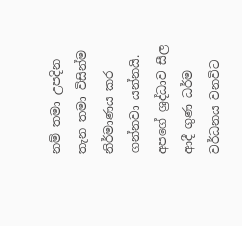නම් තමා උපදින තැන තමා විසින්ම නිර්මාණය කර ගන්නවා යන්නයි. අපගේ ශ්‍රද්ධාව සීල ආදී ගුණ ධර්ම වර්ධනය වනවිට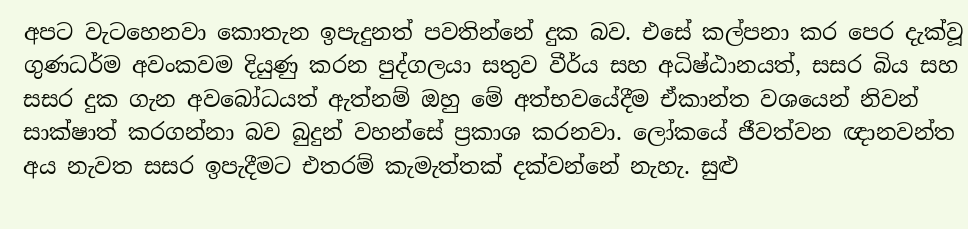අපට වැටහෙනවා කොතැන ඉපැදුනත් පවතින්නේ දුක බව. එසේ කල්පනා කර පෙර දැක්වූ ගුණධර්ම අවංකවම දියුණු කරන පුද්ගලයා සතුව වීර්ය සහ අධිෂ්ඨානයත්, සසර බිය සහ සසර දුක ගැන අවබෝධයත් ඇත්නම් ඔහු මේ අත්භවයේදීම ඒකාන්ත වශයෙන් නිවන් සාක්ෂාත් කරගන්නා බව බුදුන් වහන්සේ ප්‍රකාශ කරනවා. ලෝකයේ ජීවත්වන ඥානවන්ත අය නැවත සසර ඉපැදීමට එතරම් කැමැත්තක් දක්වන්නේ නැහැ. සුළු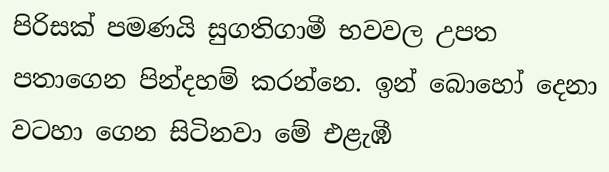පිරිසක් පමණයි සුගතිගාමී භවවල උපත පතාගෙන පින්දහම් කරන්නෙ. ඉන් බොහෝ දෙනා වටහා ගෙන සිටිනවා මේ එළැඹී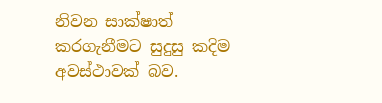නිවන සාක්ෂාත් කරගැනීමට සුදුසු කදිම අවස්ථාවක් බව.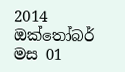2014 ඔක්තෝබර් මස 01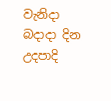වැනිදා බදාදා දින උදපාදි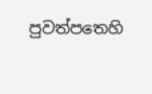පුවත්පතෙහි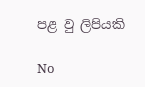පළ වු ලිපියකි

No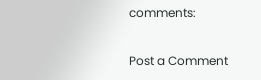comments:

Post a Comment